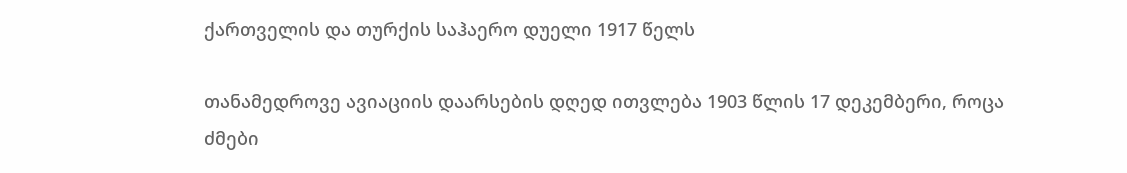ქართველის და თურქის საჰაერო დუელი 1917 წელს

თანამედროვე ავიაციის დაარსების დღედ ითვლება 1903 წლის 17 დეკემბერი, როცა ძმები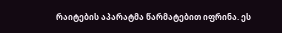რაიტების აპარატმა წარმატებით იფრინა. ეს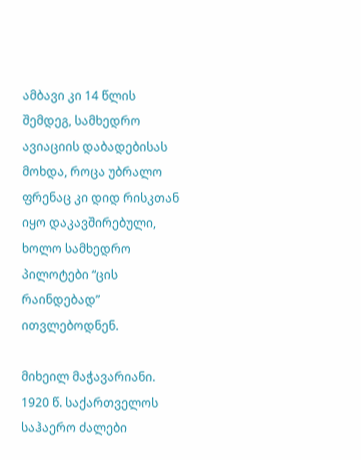ამბავი კი 14 წლის შემდეგ, სამხედრო ავიაციის დაბადებისას მოხდა, როცა უბრალო ფრენაც კი დიდ რისკთან იყო დაკავშირებული, ხოლო სამხედრო პილოტები “ცის რაინდებად” ითვლებოდნენ.

მიხეილ მაჭავარიანი. 1920 წ. საქართველოს საჰაერო ძალები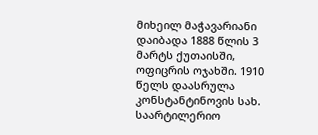მიხეილ მაჭავარიანი დაიბადა 1888 წლის 3 მარტს ქუთაისში, ოფიცრის ოჯახში. 1910 წელს დაასრულა კონსტანტინოვის სახ. საარტილერიო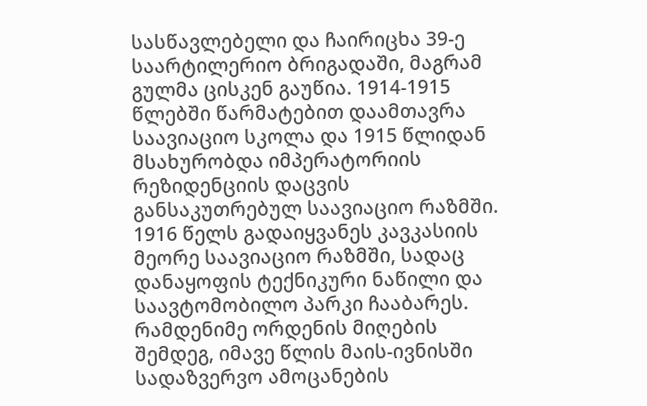სასწავლებელი და ჩაირიცხა 39-ე საარტილერიო ბრიგადაში, მაგრამ გულმა ცისკენ გაუწია. 1914-1915 წლებში წარმატებით დაამთავრა საავიაციო სკოლა და 1915 წლიდან მსახურობდა იმპერატორიის რეზიდენციის დაცვის განსაკუთრებულ საავიაციო რაზმში. 1916 წელს გადაიყვანეს კავკასიის მეორე საავიაციო რაზმში, სადაც დანაყოფის ტექნიკური ნაწილი და საავტომობილო პარკი ჩააბარეს. რამდენიმე ორდენის მიღების შემდეგ, იმავე წლის მაის-ივნისში სადაზვერვო ამოცანების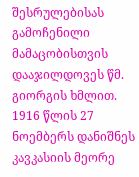შესრულებისას გამოჩენილი მამაცობისთვის დააჯილდოვეს წმ. გიორგის ხმლით. 1916 წლის 27 ნოემბერს დანიშნეს კავკასიის მეორე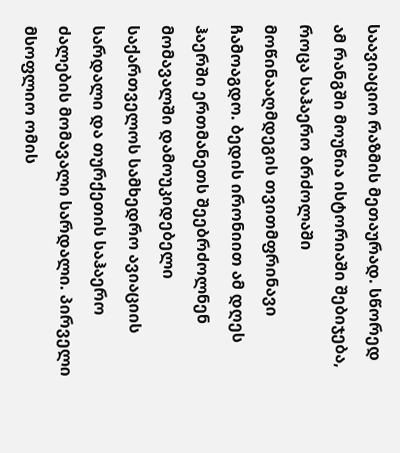საავიაციო რაზმის მეთაურად. სწორედ ამ რანგში მოუწია ისტორიაში შებიჯება, როცა საჰაერო ბრძოლაში მოწინააღმდეგის თვითმფრინავი ჩამოაგდო. ბედის ირონიით ამ დღეს ჰაერში ერთმანეთს შეებრძოლნენ მომავალში დამოუკიდებელი საქართველოს სამხედრო ავიაციის სარდალი და თურქეთის საჰაერო ძალების მომავალი სარდალი. პირველი მსოფლიო ომის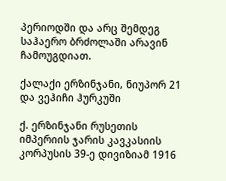პერიოდში და არც შემდეგ საჰაერო ბრძოლაში არავინ ჩამოუგდიათ.

ქალაქი ერზინჯანი, ნიუპორ 21 და ვეჰიჩი ჰურკუში

ქ. ერზინჯანი რუსეთის იმპერიის ჯარის კავკასიის კორპუსის 39-ე დივიზიამ 1916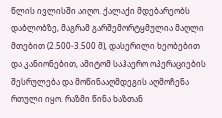წლის ივლისში აიღო. ქალაქი მდებარეობს დაბლობზე, მაგრამ გარშემორტყმულია მაღლი მთებით (2.500-3.500 მ), დასერილი ხეობებით და კანიონებით, ამიტომ საჰაერო ოპერაციების შესრულება და მოწინააღმდეგის აღმოჩენა რთული იყო. რაზმი წინა ხაზთან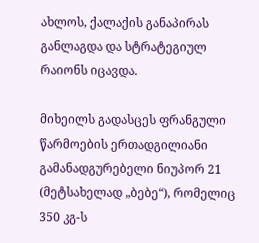ახლოს, ქალაქის განაპირას განლაგდა და სტრატეგიულ რაიონს იცავდა.

მიხეილს გადასცეს ფრანგული წარმოების ერთადგილიანი გამანადგურებელი ნიუპორ 21 (მეტსახელად „ბებე“), რომელიც 350 კგ-ს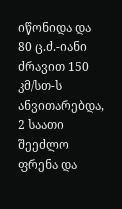იწონიდა და 80 ც.ძ.-იანი ძრავით 150 კმ/სთ-ს ანვითარებდა, 2 საათი შეეძლო ფრენა და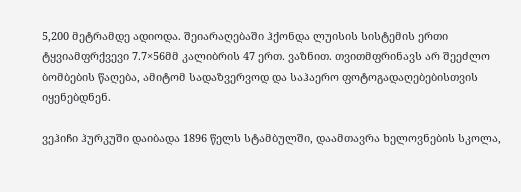5,200 მეტრამდე ადიოდა. შეიარაღებაში ჰქონდა ლუისის სისტემის ერთი ტყვიამფრქვევი 7.7×56მმ კალიბრის 47 ერთ. ვაზნით. თვითმფრინავს არ შეეძლო ბომბების წაღება, ამიტომ სადაზვერვოდ და საჰაერო ფოტოგადაღებებისთვის იყენებდნენ.

ვეჰიჩი ჰურკუში დაიბადა 1896 წელს სტამბულში, დაამთავრა ხელოვნების სკოლა,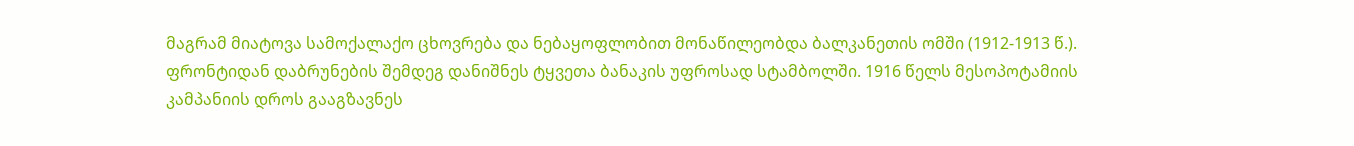მაგრამ მიატოვა სამოქალაქო ცხოვრება და ნებაყოფლობით მონაწილეობდა ბალკანეთის ომში (1912-1913 წ.). ფრონტიდან დაბრუნების შემდეგ დანიშნეს ტყვეთა ბანაკის უფროსად სტამბოლში. 1916 წელს მესოპოტამიის კამპანიის დროს გააგზავნეს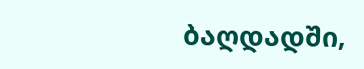ბაღდადში,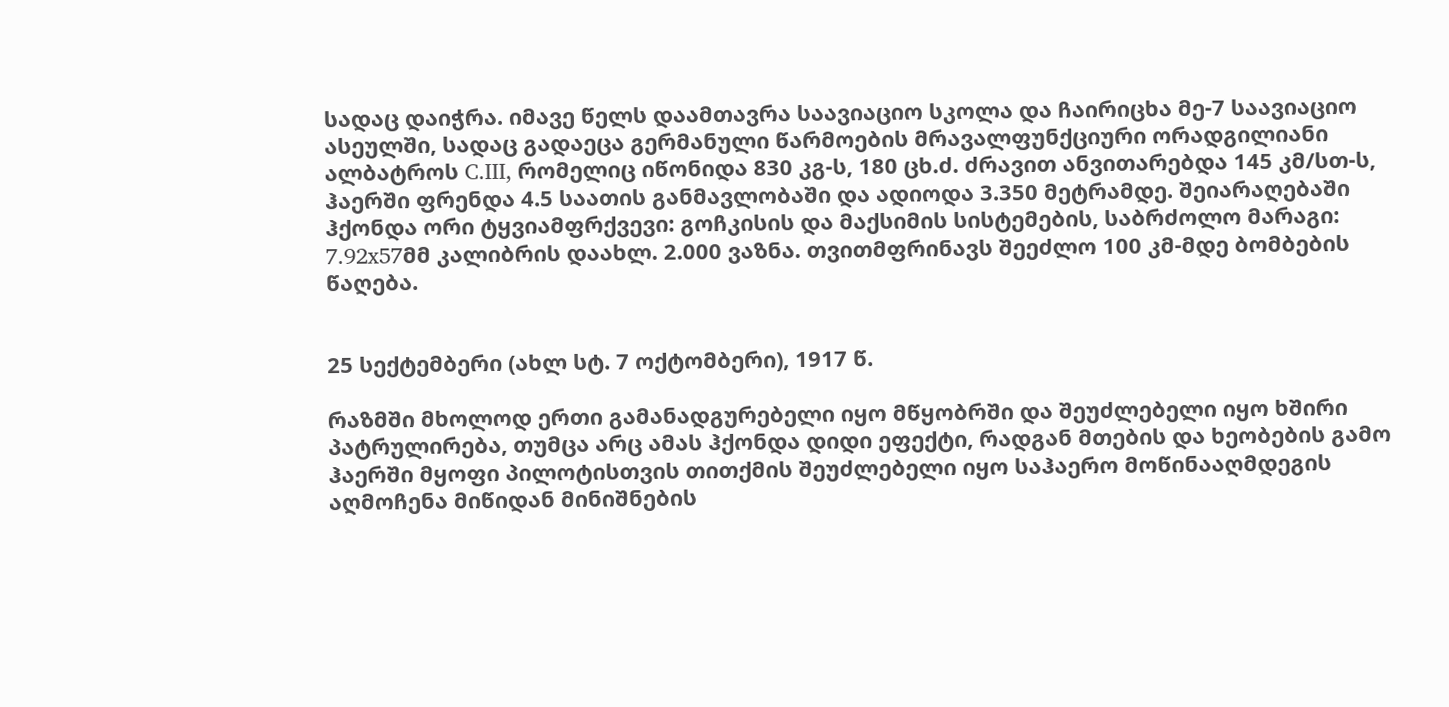სადაც დაიჭრა. იმავე წელს დაამთავრა საავიაციო სკოლა და ჩაირიცხა მე-7 საავიაციო ასეულში, სადაც გადაეცა გერმანული წარმოების მრავალფუნქციური ორადგილიანი ალბატროს C.III, რომელიც იწონიდა 830 კგ-ს, 180 ცხ.ძ. ძრავით ანვითარებდა 145 კმ/სთ-ს, ჰაერში ფრენდა 4.5 საათის განმავლობაში და ადიოდა 3.350 მეტრამდე. შეიარაღებაში ჰქონდა ორი ტყვიამფრქვევი: გოჩკისის და მაქსიმის სისტემების, საბრძოლო მარაგი: 7.92x57მმ კალიბრის დაახლ. 2.000 ვაზნა. თვითმფრინავს შეეძლო 100 კმ-მდე ბომბების წაღება.


25 სექტემბერი (ახლ სტ. 7 ოქტომბერი), 1917 წ.

რაზმში მხოლოდ ერთი გამანადგურებელი იყო მწყობრში და შეუძლებელი იყო ხშირი პატრულირება, თუმცა არც ამას ჰქონდა დიდი ეფექტი, რადგან მთების და ხეობების გამო ჰაერში მყოფი პილოტისთვის თითქმის შეუძლებელი იყო საჰაერო მოწინააღმდეგის აღმოჩენა მიწიდან მინიშნების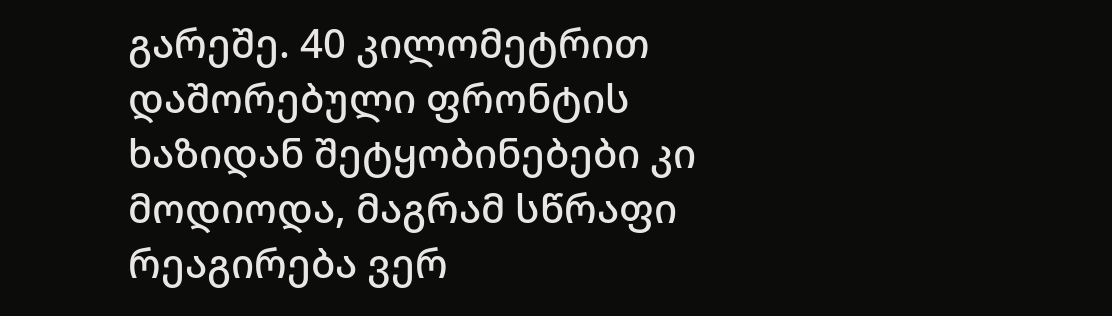გარეშე. 40 კილომეტრით დაშორებული ფრონტის ხაზიდან შეტყობინებები კი მოდიოდა, მაგრამ სწრაფი რეაგირება ვერ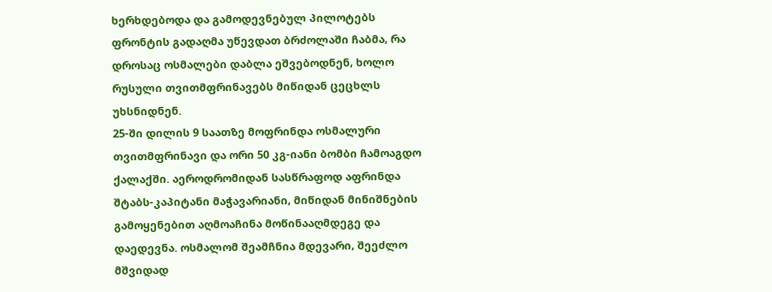ხერხდებოდა და გამოდევნებულ პილოტებს ფრონტის გადაღმა უწევდათ ბრძოლაში ჩაბმა, რა დროსაც ოსმალები დაბლა ეშვებოდნენ, ხოლო რუსული თვითმფრინავებს მიწიდან ცეცხლს უხსნიდნენ.
25-ში დილის 9 საათზე მოფრინდა ოსმალური თვითმფრინავი და ორი 50 კგ-იანი ბომბი ჩამოაგდო ქალაქში. აეროდრომიდან სასწრაფოდ აფრინდა შტაბს-კაპიტანი მაჭავარიანი, მიწიდან მინიშნების გამოყენებით აღმოაჩინა მოწინააღმდეგე და დაედევნა. ოსმალომ შეამჩნია მდევარი, შეეძლო მშვიდად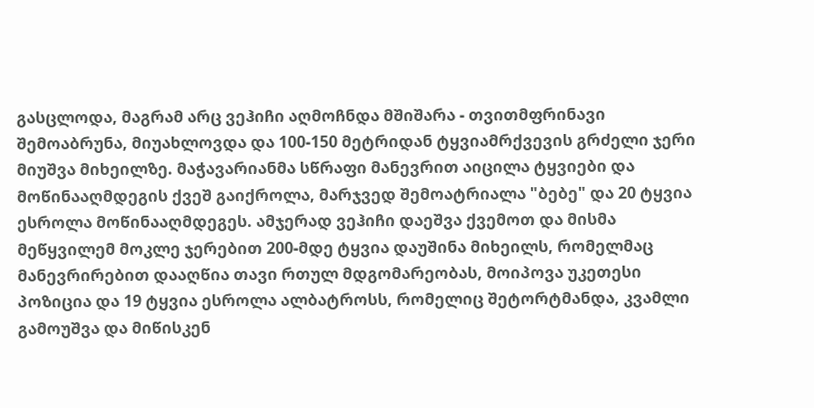გასცლოდა, მაგრამ არც ვეჰიჩი აღმოჩნდა მშიშარა - თვითმფრინავი შემოაბრუნა, მიუახლოვდა და 100-150 მეტრიდან ტყვიამრქვევის გრძელი ჯერი მიუშვა მიხეილზე. მაჭავარიანმა სწრაფი მანევრით აიცილა ტყვიები და მოწინააღმდეგის ქვეშ გაიქროლა, მარჯვედ შემოატრიალა "ბებე" და 20 ტყვია ესროლა მოწინააღმდეგეს. ამჯერად ვეჰიჩი დაეშვა ქვემოთ და მისმა მეწყვილემ მოკლე ჯერებით 200-მდე ტყვია დაუშინა მიხეილს, რომელმაც მანევრირებით დააღწია თავი რთულ მდგომარეობას, მოიპოვა უკეთესი პოზიცია და 19 ტყვია ესროლა ალბატროსს, რომელიც შეტორტმანდა, კვამლი გამოუშვა და მიწისკენ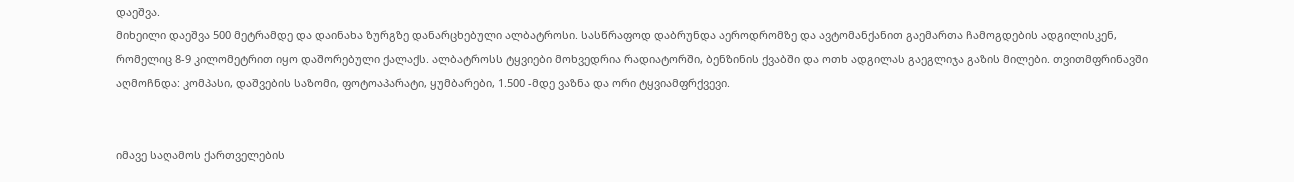დაეშვა.
მიხეილი დაეშვა 500 მეტრამდე და დაინახა ზურგზე დანარცხებული ალბატროსი. სასწრაფოდ დაბრუნდა აეროდრომზე და ავტომანქანით გაემართა ჩამოგდების ადგილისკენ, რომელიც 8-9 კილომეტრით იყო დაშორებული ქალაქს. ალბატროსს ტყვიები მოხვედრია რადიატორში, ბენზინის ქვაბში და ოთხ ადგილას გაეგლიჯა გაზის მილები. თვითმფრინავში აღმოჩნდა: კომპასი, დაშვების საზომი, ფოტოაპარატი, ყუმბარები, 1.500 -მდე ვაზნა და ორი ტყვიამფრქვევი.


იმავე საღამოს ქართველების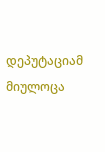დეპუტაციამ მიულოცა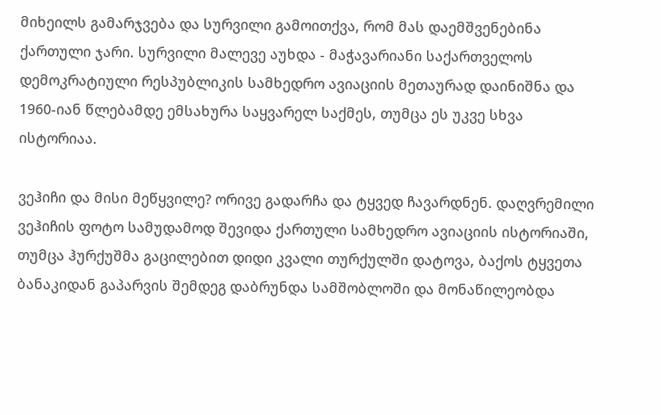მიხეილს გამარჯვება და სურვილი გამოითქვა, რომ მას დაემშვენებინა ქართული ჯარი. სურვილი მალევე აუხდა - მაჭავარიანი საქართველოს დემოკრატიული რესპუბლიკის სამხედრო ავიაციის მეთაურად დაინიშნა და 1960-იან წლებამდე ემსახურა საყვარელ საქმეს, თუმცა ეს უკვე სხვა ისტორიაა.

ვეჰიჩი და მისი მეწყვილე? ორივე გადარჩა და ტყვედ ჩავარდნენ. დაღვრემილი ვეჰიჩის ფოტო სამუდამოდ შევიდა ქართული სამხედრო ავიაციის ისტორიაში, თუმცა ჰურქუშმა გაცილებით დიდი კვალი თურქულში დატოვა, ბაქოს ტყვეთა ბანაკიდან გაპარვის შემდეგ დაბრუნდა სამშობლოში და მონაწილეობდა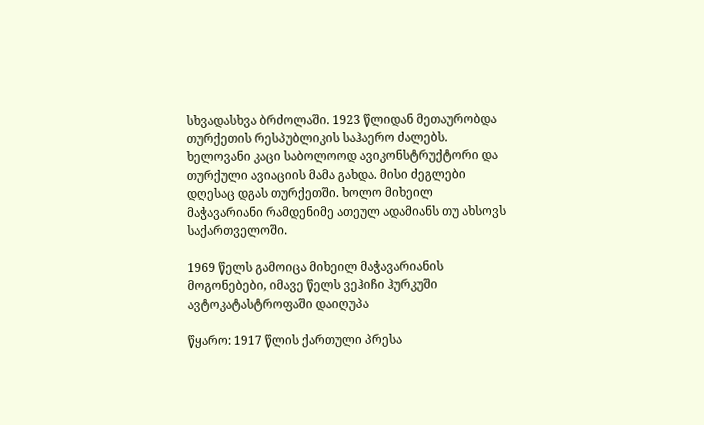სხვადასხვა ბრძოლაში. 1923 წლიდან მეთაურობდა თურქეთის რესპუბლიკის საჰაერო ძალებს. ხელოვანი კაცი საბოლოოდ ავიკონსტრუქტორი და თურქული ავიაციის მამა გახდა. მისი ძეგლები დღესაც დგას თურქეთში. ხოლო მიხეილ მაჭავარიანი რამდენიმე ათეულ ადამიანს თუ ახსოვს საქართველოში.

1969 წელს გამოიცა მიხეილ მაჭავარიანის მოგონებები, იმავე წელს ვეჰიჩი ჰურკუში ავტოკატასტროფაში დაიღუპა

წყარო: 1917 წლის ქართული პრესა